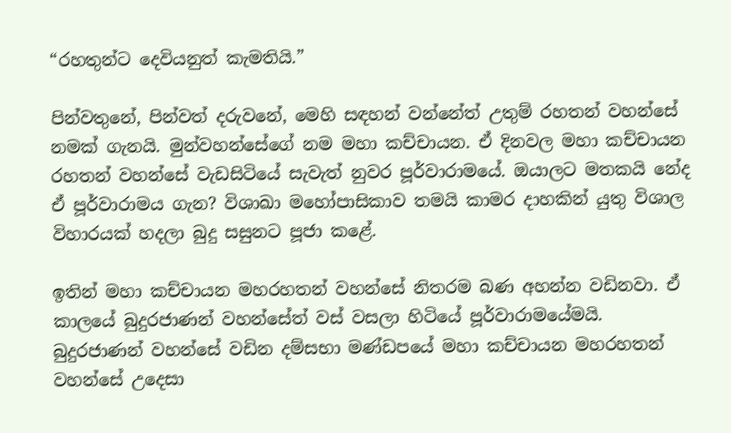“රහතුන්ට දෙවියනුත් කැමතියි.”

පින්වතුනේ, පින්වත් දරුවනේ, මෙහි සඳහන් වන්නේත් උතුම් රහතන් වහන්සේ නමක් ගැනයි. මුන්වහන්සේගේ නම මහා කච්චායන. ඒ දිනවල මහා කච්චායන රහතන් වහන්සේ වැඩසිටියේ සැවැත් නුවර පූර්වාරාමයේ. ඔයාලට මතකයි නේද ඒ පූර්වාරාමය ගැන? විශාඛා මහෝපාසිකාව තමයි කාමර දාහකින් යුතු විශාල විහාරයක් හදලා බුදු සසුනට පූජා කළේ.

ඉතින් මහා කච්චායන මහරහතන් වහන්සේ නිතරම බණ අහන්න වඩිනවා. ඒ කාලයේ බුදුරජාණන් වහන්සේත් වස් වසලා හිටියේ පූර්වාරාමයේමයි. බුදුරජාණන් වහන්සේ වඩින දම්සභා මණ්ඩපයේ මහා කච්චායන මහරහතන් වහන්සේ උදෙසා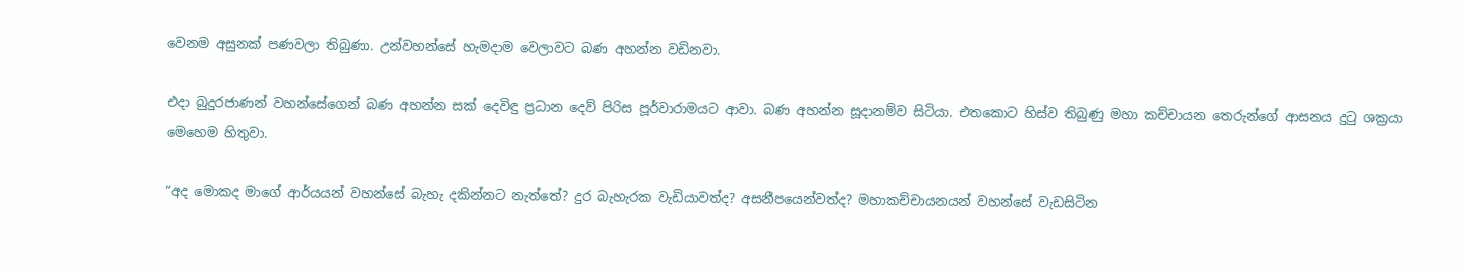වෙනම අසුනක් පණවලා තිබුණා. උන්වහන්සේ හැමදාම වෙලාවට බණ අහන්න වඩිනවා.

එදා බුදුරජාණන් වහන්සේගෙන් බණ අහන්න සක් දෙවිඳු ප්‍රධාන දෙව් පිරිස පූර්වාරාමයට ආවා. බණ අහන්න සූදානම්ව සිටියා. එතකොට හිස්ව තිබුණු මහා කච්චායන තෙරුන්ගේ ආසනය දුටු ශක්‍රයා මෙහෙම හිතුවා.

“අද මොකද මාගේ ආර්යයන් වහන්සේ බැහැ දකින්නට නැත්තේ? දුර බැහැරක වැඩියාවත්ද? අසනීපයෙන්වත්ද? මහාකච්චායනයන් වහන්සේ වැඩසිටින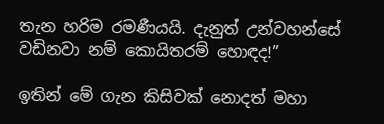තැන හරිම රමණීයයි. දැනුත් උන්වහන්සේ වඩිනවා නම් කොයිතරම් හොඳද!”

ඉතින් මේ ගැන කිසිවක් නොදත් මහා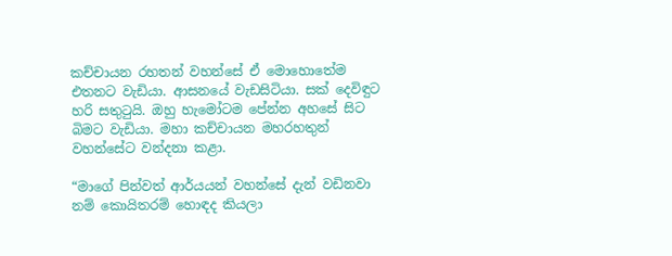කච්චායන රහතන් වහන්සේ ඒ මොහොතේම එතනට වැඩියා. ආසනයේ වැඩසිටියා. සක් දෙවිඳුට හරි සතුටුයි. ඔහු හැමෝටම පේන්න අහසේ සිට බිමට වැඩියා. මහා කච්චායන මහරහතුන් වහන්සේට වන්දනා කළා.

“මාගේ පින්වත් ආර්යයන් වහන්සේ දැන් වඩිනවා නම් කොයිතරම් හොඳද කියලා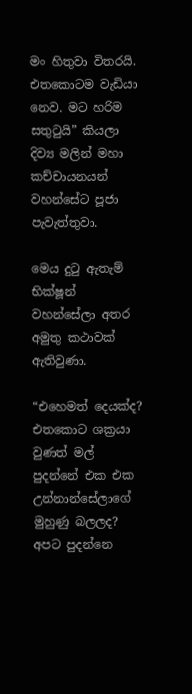මං හිතුවා විතරයි. එතකොටම වැඩියා නෙව. මට හරිම සතුටුයි” කියලා දිව්‍ය මලින් මහා කච්චායනයන් වහන්සේට පූජා පැවැත්තුවා.

මෙය දුටු ඇතැම් භික්ෂූන් වහන්සේලා අතර අමුතු කථාවක් ඇතිවුණා.

“එහෙමත් දෙයක්ද? එතකොට ශක්‍රයා වුණත් මල් පුදන්නේ එක එක උන්නාන්සේලාගේ මුහුණු බලලද? අපට පුදන්නෙ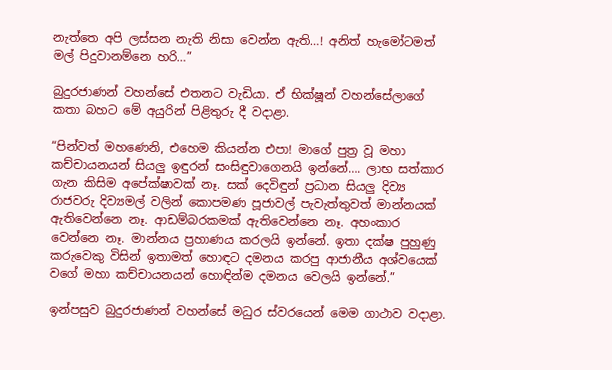නැත්තෙ අපි ලස්සන නැති නිසා වෙන්න ඇති…! අනිත් හැමෝටමත් මල් පිදුවානම්නෙ හරි…”

බුදුරජාණන් වහන්සේ එතනට වැඩියා. ඒ භික්ෂූන් වහන්සේලාගේ කතා බහට මේ අයුරින් පිළිතුරු දී වදාළා.

“පින්වත් මහණෙනි, එහෙම කියන්න එපා! මාගේ පුත්‍ර වූ මහා කච්චායනයන් සියලු ඉඳුරන් සංසිඳුවාගෙනයි ඉන්නේ…. ලාභ සත්කාර ගැන කිසිම අපේක්ෂාවක් නෑ. සක් දෙවිඳුන් ප්‍රධාන සියලු දිව්‍ය රාජවරු දිව්‍යමල් වලින් කොපමණ පූජාවල් පැවැත්තුවත් මාන්නයක් ඇතිවෙන්නෙ නෑ. ආඩම්බරකමක් ඇතිවෙන්නෙ නෑ. අහංකාර වෙන්නෙ නෑ. මාන්නය ප්‍රහාණය කරලයි ඉන්නේ. ඉතා දක්ෂ පුහුණු කරුවෙකු විසින් ඉතාමත් හොඳට දමනය කරපු ආජානීය අශ්වයෙක් වගේ මහා කච්චායනයන් හොඳින්ම දමනය වෙලයි ඉන්නේ.”

ඉන්පසුව බුදුරජාණන් වහන්සේ මධුර ස්වරයෙන් මෙම ගාථාව වදාළා.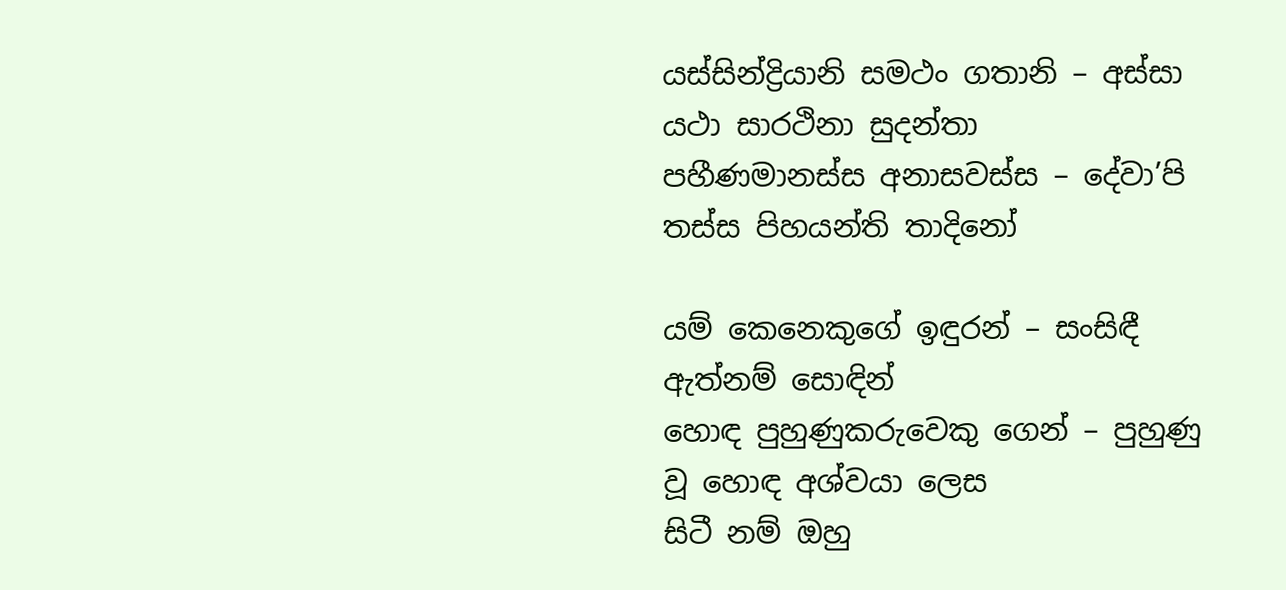යස්සින්ද්‍රියානි සමථං ගතානි – අස්සා යථා සාරථිනා සුදන්තා
පහීණමානස්ස අනාසවස්ස – දේවා’පි තස්ස පිහයන්ති තාදිනෝ

යම් කෙනෙකුගේ ඉඳුරන් – සංසිඳී ඇත්නම් සොඳින්
හොඳ පුහුණුකරුවෙකු ගෙන් – පුහුණු වූ හොඳ අශ්වයා ලෙස
සිටී නම් ඔහු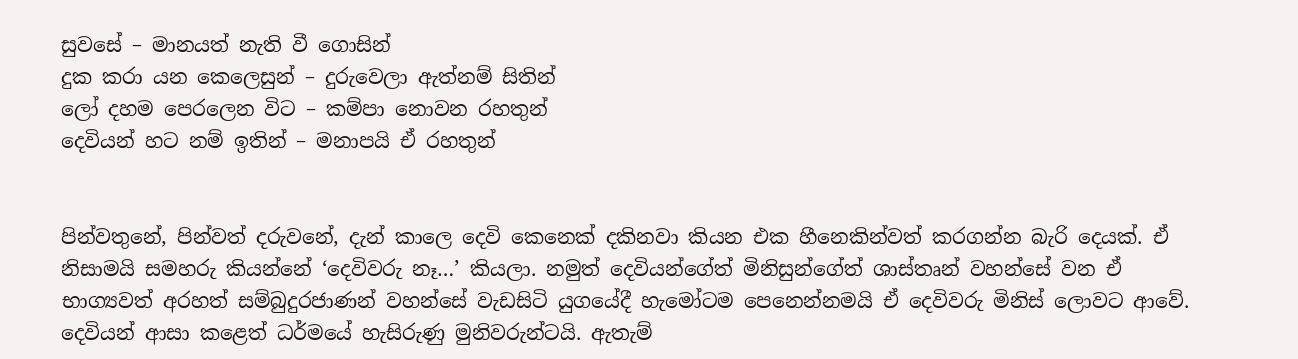සුවසේ – මානයත් නැති වී ගොසින්
දුක කරා යන කෙලෙසුන් – දුරුවෙලා ඇත්නම් සිතින්
ලෝ දහම පෙරලෙන විට – කම්පා නොවන රහතුන්
දෙවියන් හට නම් ඉතින් – මනාපයි ඒ රහතුන්


පින්වතුනේ, පින්වත් දරුවනේ, දැන් කාලෙ දෙවි කෙනෙක් දකිනවා කියන එක හීනෙකින්වත් කරගන්න බැරි දෙයක්. ඒ නිසාමයි සමහරු කියන්නේ ‘දෙවිවරු නෑ…’ කියලා. නමුත් දෙවියන්ගේත් මිනිසුන්ගේත් ශාස්තෘන් වහන්සේ වන ඒ භාග්‍යවත් අරහත් සම්බුදුරජාණන් වහන්සේ වැඩසිටි යුගයේදී හැමෝටම පෙනෙන්නමයි ඒ දෙවිවරු මිනිස් ලොවට ආවේ. දෙවියන් ආසා කළෙත් ධර්මයේ හැසිරුණු මුනිවරුන්ටයි. ඇතැම්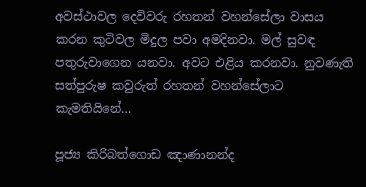අවස්ථාවල දෙවිවරු රහතන් වහන්සේලා වාසය කරන කුටිවල මිදුල පවා අමදිනවා. මල් සුවඳ පතුරුවාගෙන යනවා. අවට එළිය කරනවා. නුවණැති සත්පුරුෂ කවුරුත් රහතන් වහන්සේලාට කැමතියිනේ…

පූජ්‍ය කිරිබත්ගොඩ ඤාණානන්ද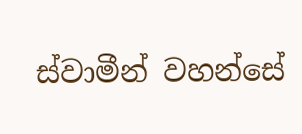ස්වාමීන් වහන්සේ